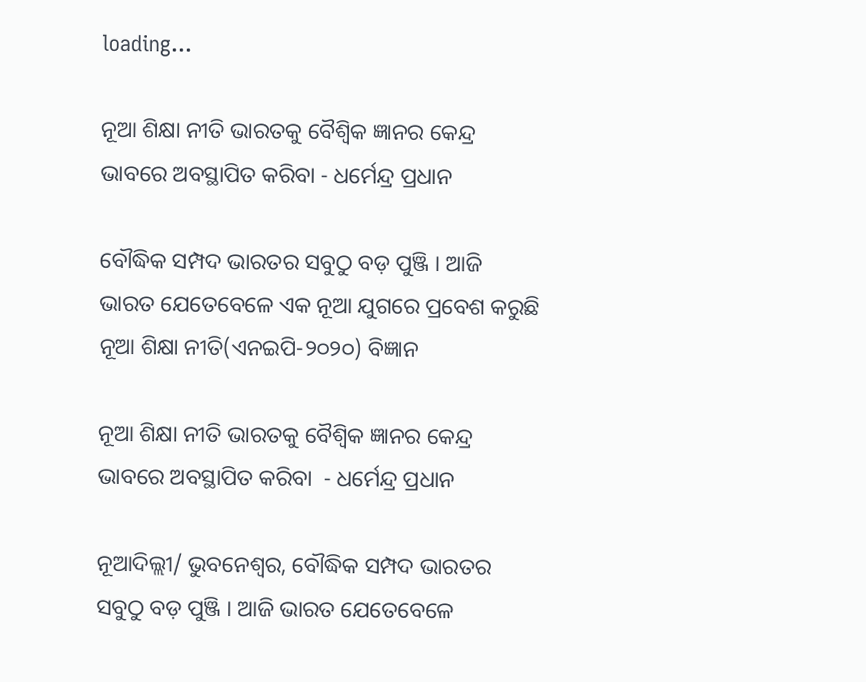loading...

ନୂଆ ଶିକ୍ଷା ନୀତି ଭାରତକୁ ବୈଶ୍ବିକ ଜ୍ଞାନର କେନ୍ଦ୍ର ଭାବରେ ଅବସ୍ଥାପିତ କରିବା - ଧର୍ମେନ୍ଦ୍ର ପ୍ରଧାନ

ବୌଦ୍ଧିକ ସମ୍ପଦ ଭାରତର ସବୁଠୁ ବଡ଼ ପୁଞ୍ଜି । ଆଜି ଭାରତ ଯେତେବେଳେ ଏକ ନୂଆ ଯୁଗରେ ପ୍ରବେଶ କରୁଛି ନୂଆ ଶିକ୍ଷା ନୀତି(ଏନଇପି-୨୦୨୦) ବିଜ୍ଞାନ

ନୂଆ ଶିକ୍ଷା ନୀତି ଭାରତକୁ ବୈଶ୍ବିକ ଜ୍ଞାନର କେନ୍ଦ୍ର ଭାବରେ ଅବସ୍ଥାପିତ କରିବା  - ଧର୍ମେନ୍ଦ୍ର ପ୍ରଧାନ

ନୂଆଦିଲ୍ଲୀ/ ଭୁବନେଶ୍ବର, ବୌଦ୍ଧିକ ସମ୍ପଦ ଭାରତର ସବୁଠୁ ବଡ଼ ପୁଞ୍ଜି । ଆଜି ଭାରତ ଯେତେବେଳେ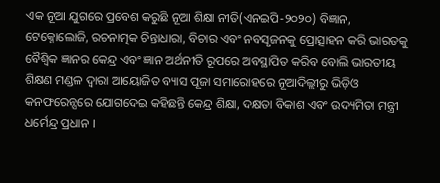ଏକ ନୂଆ ଯୁଗରେ ପ୍ରବେଶ କରୁଛି ନୂଆ ଶିକ୍ଷା ନୀତି(ଏନଇପି-୨୦୨୦) ବିଜ୍ଞାନ, ଟେକ୍ନୋଲୋଜି, ରଚନାତ୍ମକ ଚିନ୍ତାଧାରା, ବିଚାର ଏବଂ ନବସୃଜନକୁ ପ୍ରୋତ୍ସାହନ କରି ଭାରତକୁ ବୈଶ୍ବିକ ଜ୍ଞାନର କେନ୍ଦ୍ର ଏବଂ ଜ୍ଞାନ ଅର୍ଥନୀତି ରୂପରେ ଅବସ୍ଥାପିତ କରିବ ବୋଲି ଭାରତୀୟ ଶିକ୍ଷଣ ମଣ୍ଡଳ ଦ୍ୱାରା ଆୟୋଜିତ ବ୍ୟାସ ପୂଜା ସମାରୋହରେ ନୂଆଦିଲ୍ଲୀରୁ ଭିଡ଼ିଓ କନଫରେନ୍ସରେ ଯୋଗଦେଇ କହିଛନ୍ତି କେନ୍ଦ୍ର ଶିକ୍ଷା, ଦକ୍ଷତା ବିକାଶ ଏବଂ ଉଦ୍ୟମିତା ମନ୍ତ୍ରୀ ଧର୍ମେନ୍ଦ୍ର ପ୍ରଧାନ ।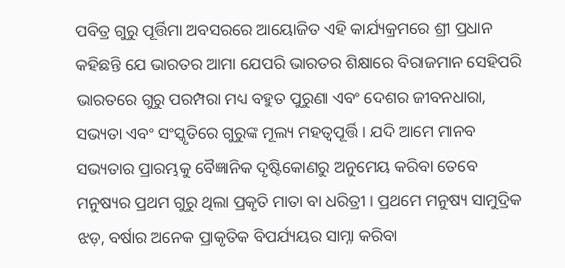ପବିତ୍ର ଗୁରୁ ପୂର୍ତ୍ତିମା ଅବସରରେ ଆୟୋଜିତ ଏହି କାର୍ଯ୍ୟକ୍ରମରେ ଶ୍ରୀ ପ୍ରଧାନ କହିଛନ୍ତି ଯେ ଭାରତର ଆମା ଯେପରି ଭାରତର ଶିକ୍ଷାରେ ବିରାଜମାନ ସେହିପରି ଭାରତରେ ଗୁରୁ ପରମ୍ପରା ମଧ୍ୟ ବହୁତ ପୁରୁଣା ଏବଂ ଦେଶର ଜୀବନଧାରା, ସଭ୍ୟତା ଏବଂ ସଂସ୍କୃତିରେ ଗୁରୁଙ୍କ ମୂଲ୍ୟ ମହତ୍ଵପୂର୍ତ୍ତି । ଯଦି ଆମେ ମାନବ ସଭ୍ୟତାର ପ୍ରାରମ୍ଭକୁ ବୈଜ୍ଞାନିକ ଦୃଷ୍ଟିକୋଣରୁ ଅନୁମେୟ କରିବା ତେବେ ମନୁଷ୍ୟର ପ୍ରଥମ ଗୁରୁ ଥିଲା ପ୍ରକୃତି ମାତା ବା ଧରିତ୍ରୀ । ପ୍ରଥମେ ମନୁଷ୍ୟ ସାମୁଦ୍ରିକ ଝଡ଼, ବର୍ଷାର ଅନେକ ପ୍ରାକୃତିକ ବିପର୍ଯ୍ୟୟର ସାମ୍ନା କରିବା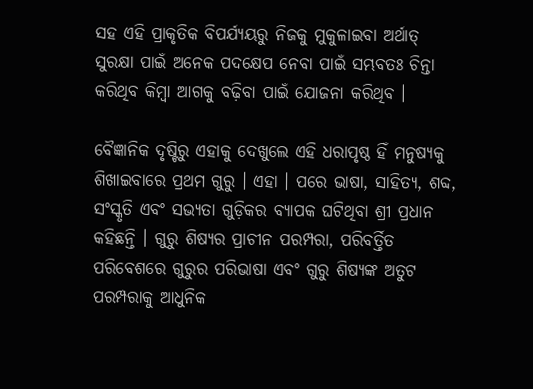ସହ ଏହି ପ୍ରାକୃତିକ ବିପର୍ଯ୍ୟୟରୁ ନିଜକୁ ମୁକୁଳାଇବା ଅର୍ଥାତ୍ ସୁରକ୍ଷା ପାଇଁ ଅନେକ ପଦକ୍ଷେପ ନେବା ପାଇଁ ସମ୍ଭବତଃ ଚିନ୍ତା କରିଥିବ କିମ୍ବା ଆଗକୁ ବଢ଼ିବା ପାଇଁ ଯୋଜନା କରିଥିବ ।

ବୈଜ୍ଞାନିକ ଦୃଷ୍ଟିରୁ ଏହାକୁ ଦେଖୁଲେ ଏହି ଧରାପୃଷ୍ଠ ହିଁ ମନୁଷ୍ୟକୁ ଶିଖାଇବାରେ ପ୍ରଥମ ଗୁରୁ । ଏହା । ପରେ ଭାଷା, ସାହିତ୍ୟ, ଶବ୍ଦ, ସଂସ୍କୃତି ଏବଂ ସଭ୍ୟତା ଗୁଡ଼ିକର ବ୍ୟାପକ ଘଟିଥିବା ଶ୍ରୀ ପ୍ରଧାନ କହିଛନ୍ତି । ଗୁରୁ ଶିଷ୍ୟର ପ୍ରାଚୀନ ପରମ୍ପରା, ପରିବର୍ତ୍ତିତ ପରିବେଶରେ ଗୁରୁର ପରିଭାଷା ଏବଂ ଗୁରୁ ଶିଷ୍ୟଙ୍କ ଅତୁଟ ପରମ୍ପରାକୁ ଆଧୁନିକ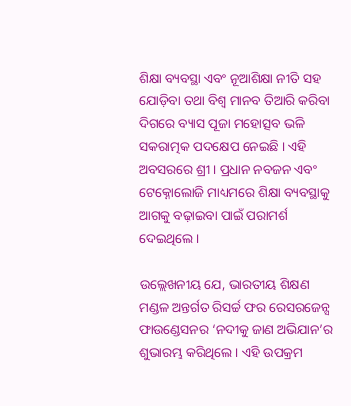ଶିକ୍ଷା ବ୍ୟବସ୍ଥା ଏବଂ ନୂଆଶିକ୍ଷା ନୀତି ସହ ଯୋଡ଼ିବା ତଥା ବିଶ୍ୱ ମାନବ ତିଆରି କରିବା ଦିଗରେ ବ୍ୟାସ ପୂଜା ମହୋତ୍ସବ ଭଳି ସକରାତ୍ମକ ପଦକ୍ଷେପ ନେଇଛି । ଏହି ଅବସରରେ ଶ୍ରୀ । ପ୍ରଧାନ ନବଜନ ଏବଂ ଟେକ୍ନୋଲୋଜି ମାଧ୍ୟମରେ ଶିକ୍ଷା ବ୍ୟବସ୍ଥାକୁ ଆଗକୁ ବଢ଼ାଇବା ପାଇଁ ପରାମର୍ଶ ଦେଇଥିଲେ ।

ଉଲ୍ଲେଖନୀୟ ଯେ, ଭାରତୀୟ ଶିକ୍ଷଣ ମଣ୍ଡଳ ଅନ୍ତର୍ଗତ ରିସର୍ଚ୍ଚ ଫର ରେସରଜେନ୍ସ ଫାଉଣ୍ଡେସନର ‘ନଦୀକୁ ଜାଣ ଅଭିଯାନ’ର ଶୁଭାରମ୍ଭ କରିଥିଲେ । ଏହି ଉପକ୍ରମ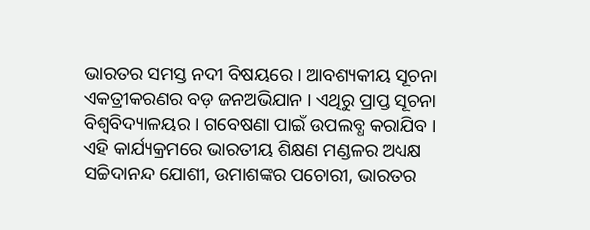ଭାରତର ସମସ୍ତ ନଦୀ ବିଷୟରେ । ଆବଶ୍ୟକୀୟ ସୂଚନା ଏକତ୍ରୀକରଣର ବଡ଼ ଜନଅଭିଯାନ । ଏଥିରୁ ପ୍ରାପ୍ତ ସୂଚନା ବିଶ୍ବବିଦ୍ୟାଳୟର । ଗବେଷଣା ପାଇଁ ଉପଲବ୍ଧ କରାଯିବ । ଏହି କାର୍ଯ୍ୟକ୍ରମରେ ଭାରତୀୟ ଶିକ୍ଷଣ ମଣ୍ଡଳର ଅଧ୍ୟକ୍ଷ ସଚ୍ଚିଦାନନ୍ଦ ଯୋଶୀ, ଉମାଶଙ୍କର ପଚୋରୀ, ଭାରତର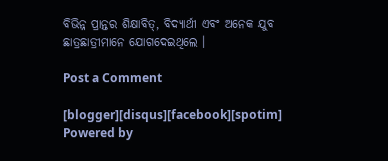ବିଭିନ୍ନ ପ୍ରାନ୍ତର ଶିକ୍ଷାବିତ୍, ବିଦ୍ୟାର୍ଥୀ ଏବଂ ଅନେକ ଯୁବ ଛାତ୍ରଛାତ୍ରୀମାନେ ଯୋଗଦେଇଥିଲେ ।

Post a Comment

[blogger][disqus][facebook][spotim]
Powered by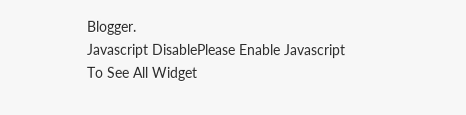Blogger.
Javascript DisablePlease Enable Javascript To See All Widget